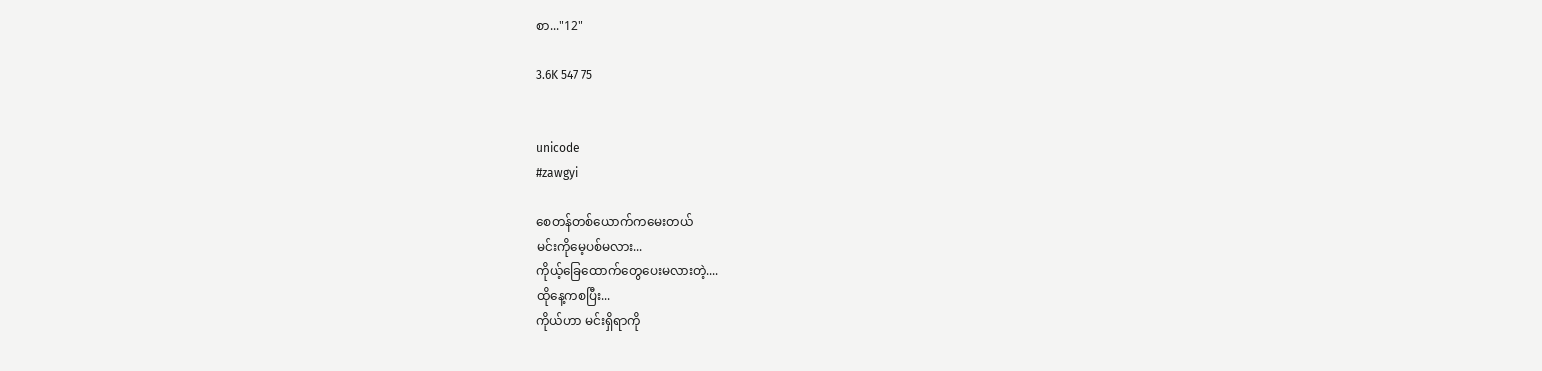စာ..."12"

3.6K 547 75


unicode
#zawgyi

စေတန်တစ်ယောက်ကမေးတယ်
မင်းကိုမေ့ပစ်မလား...
ကိုယ့်ခြေထောက်တွေပေးမလားတဲ့....
ထိုနေ့ကစပြီး...
ကိုယ်ဟာ မင်းရှိရာကို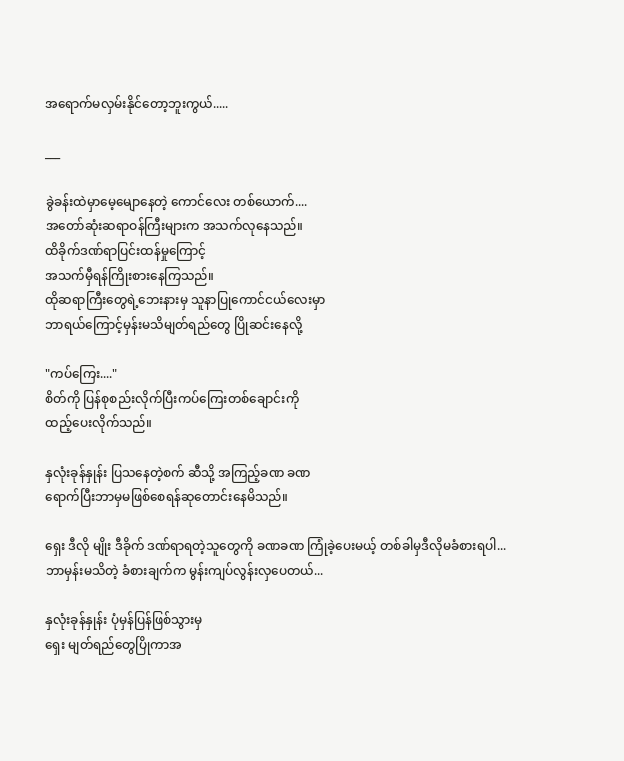အရောက်မလှမ်းနိုင်တော့ဘူးကွယ်.....

___

ခွဲခန်းထဲမှာမေ့မျောနေတဲ့ ကောင်လေး တစ်ယောက်....
အတော်ဆုံးဆရာဝန်ကြီးများက အသက်လုနေသည်။
ထိခိုက်ဒဏ်ရာပြင်းထန်မှုကြောင့်
အသက်မှီရန်ကြိုးစားနေကြသည်။
ထိုဆရာကြီးတွေရဲ့ဘေးနားမှ သူနာပြုကောင်ငယ်လေးမှာ
ဘာရယ်ကြောင့်မှန်းမသိမျတ်ရည်တွေ ပြိုဆင်းနေလို့

"ကပ်ကြေး...."
စိတ်ကို ပြန်စုစည်းလိုက်ပြီးကပ်ကြေးတစ်ချောင်းကို
ထည့်ပေးလိုက်သည်။

နှလုံးခုန်နှုန်း ပြသနေတဲ့စက် ဆီသို့ အကြည့်ခဏ ခဏ
ရောက်ပြီးဘာမှမဖြစ်စေရန်ဆုတောင်းနေမိသည်။

ရှေး ဒီလို မျိုး ဒီခိုက် ဒဏ်ရာရတဲ့သူတွေကို ခဏခဏ ကြုံခဲ့ပေးမယ့် တစ်ခါမှဒီလိုမခံစားရပါ...
ဘာမှန်းမသိတဲ့ ခံစားချက်က မွန်းကျပ်လွန်းလှပေတယ်...

နှလုံးခုန်နှုန်း ပုံမှန်ပြန်ဖြစ်သွားမှ
ရှေး မျတ်ရည်တွေပြိုကာအ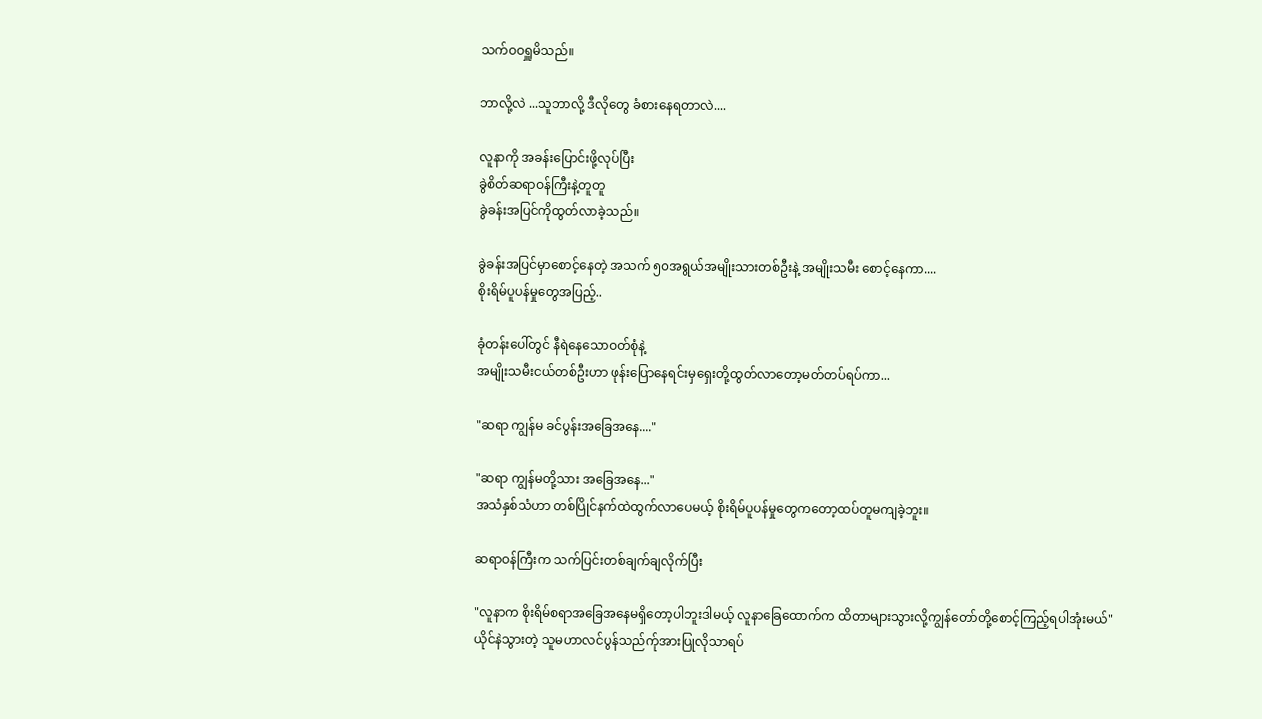သက်ဝဝရှူမိသည်။

ဘာလို့လဲ ...သူဘာလို့ ဒီလိုတွေ ခံစားနေရတာလဲ....

လူနာကို အခန်းပြောင်းဖို့လုပ်ပြီး
ခွဲစိတ်ဆရာဝန်ကြီးနဲ့တူတူ
ခွဲခန်းအပြင်ကိုထွတ်လာခဲ့သည်။

ခွဲခန်းအပြင်မှာစောင့်နေတဲ့ အသက် ၅၀အရွယ်အမျိုးသားတစ်ဦးနဲ့ အမျိုးသမီး စောင့်နေကာ....
စိုးရိမ်ပူပန်မှုတွေအပြည့်..

ခုံတန်းပေါ်တွင် နီရဲနေသောဝတ်စုံနဲ့
အမျိုးသမီးငယ်တစ်ဦးဟာ ဖုန်းပြောနေရင်းမှရှေးတို့ထွတ်လာတော့မတ်တပ်ရပ်ကာ...

"ဆရာ ကျွန်မ ခင်ပွန်းအခြေအနေ...."

"ဆရာ ကျွန်မတို့သား အခြေအနေ..."
အသံနှစ်သံဟာ တစ်ပြိုင်နက်ထဲထွက်လာပေမယ့် စိုးရိမ်ပူပန်မှုတွေကတော့ထပ်တူမကျခဲ့ဘူး။

ဆရာဝန်ကြီးက သက်ပြင်းတစ်ချက်ချလိုက်ပြီး

"လူနာက စိုးရိမ်စရာအခြေအနေမရှိတော့ပါဘူးဒါမယ့် လူနာခြေထောက်က ထိတာများသွားလို့ကျွန်တော်တို့စောင့်ကြည့်ရပါအုံးမယ်"
ယိုင်နဲသွားတဲ့ သူမဟာလင်ပွန်သည်က်ုအားပြုလိုသာရပ်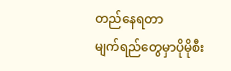တည်နေရတာ
မျက်ရည်တွေမှာပိုမိုစီး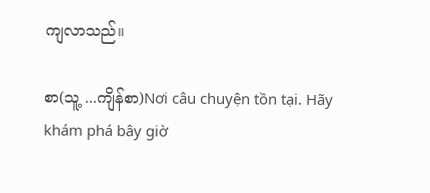ကျလာသည်။

စာ(သူ့ ...ကျိန်စာ)Nơi câu chuyện tồn tại. Hãy khám phá bây giờ